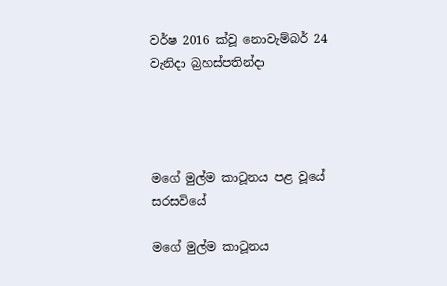වර්ෂ 2016 ක්වූ නොවැම්බර් 24 වැනිදා බ්‍රහස්පතින්දා




මගේ මුල්ම කාටූනය පළ වූයේ සරසවියේ

මගේ මුල්ම කාටූනය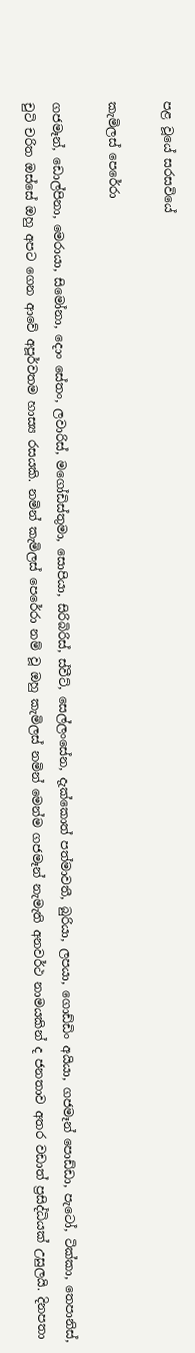පළ වූයේ සරසවියේ

කැමිලස් පෙරේරා

ගජමෑන්, ඩොල්පිනා, මෙරායා, සිමෝනා, දොං සේතං, ලවාරිස්, මගෝඩිස්තුමා, සොපියා, සිරිබිරිස්, ස්වීට්, සෙල්ලංසේන, දැක්කොත් පත්මාවතී, බුරියා, ලපයා, ගොඩ්ඩිං අයියා, ගජමෑන් පොඩ්ඩා, පැටෝ, ටික්කා, තෙපානිස්, චුටි චරිත ඔස්සේ ඔහු අපට ගෙන ආවේ අපූර්වතම හාස්‍ය රසයකි. නමින් කැමිලස් පෙරේරා නම් වූ ඔහු කැමිලස් නමින් මෙන්ම ගජමෑන් නැමැති අනවර්ථ නාමයකින් ද ජනතාව අතර වඩාත් ප්‍රසිද්ධියක් උසුලයි. දිනපතා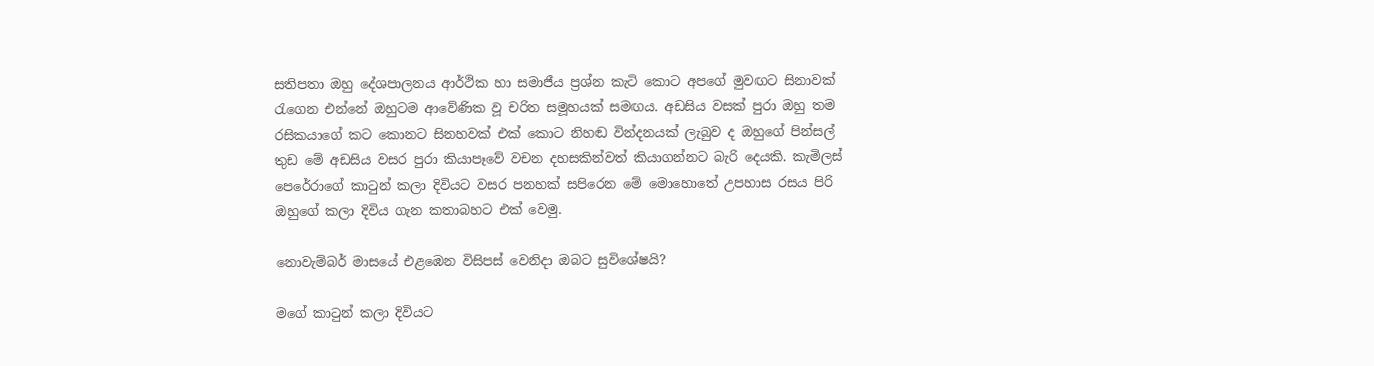සතිපතා ඔහු දේශපාලනය ආර්ථික හා සමාජීය ප්‍රශ්න කැටි කොට අපගේ මුවඟට සිනාවක් රැගෙන එන්නේ ඔහුටම ආවේණික වූ චරිත සමූහයක් සමඟය. අඩසිය වසක් පුරා ඔහු තම රසිකයාගේ කට කොනට සිනහවක් එක් කොට නිහඬ වින්දනයක් ලැබුව ද ඔහුගේ පින්සල් තුඩ මේ අඩසිය වසර පුරා කියාපෑවේ වචන දහසකින්වත් කියාගන්නට බැරි දෙයකි. කැමිලස් පෙරේරාගේ කාටුන් කලා දිවියට වසර පනහක් සපිරෙන මේ මොහොතේ උපහාස රසය පිරි ඔහුගේ කලා දිවිය ගැන කතාබහට එක් වෙමු.

නොවැම්බර් මාසයේ එළඹෙන විසිපස් වෙනිදා ඔබට සුවිශේෂයි?

මගේ කාටුන් කලා දිවියට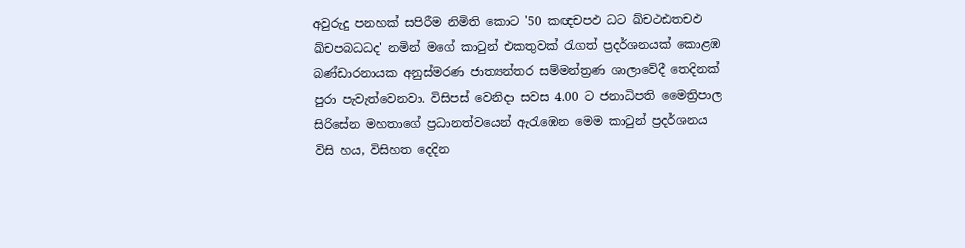අවුරුදු පනහක් සපිරීම නිමිති කොට '50 කඥචපඵ ධට ඛ්චථඪතචඵ ඛ්චපබධධද' නමින් මගේ කාටුන් එකතුවක් රැගත් ප්‍රදර්ශනයක් කොළඹ බණ්ඩාරනායක අනුස්මරණ ජාත්‍යන්තර සම්මන්ත්‍රණ ශාලාවේදී තෙදිනක් පුරා පැවැත්වෙනවා. විසිපස් වෙනිදා සවස 4.00 ට ජනාධිපති මෛත්‍රිපාල සිරිසේන මහතාගේ ප්‍රධානත්වයෙන් ඇරැඹෙන මෙම කාටුන් ප්‍රදර්ශනය විසි හය, විසිහත දෙදින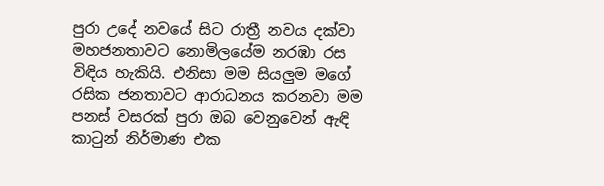පුරා උදේ නවයේ සිට රාත්‍රී නවය දක්වා මහජනතාවට නොමිලයේම නරඹා රස විඳිය හැකියි. එනිසා මම සියලුම මගේ රසික ජනතාවට ආරාධනය කරනවා මම පනස් වසරක් පුරා ඔබ වෙනුවෙන් ඇඳි කාටුන් නිර්මාණ එක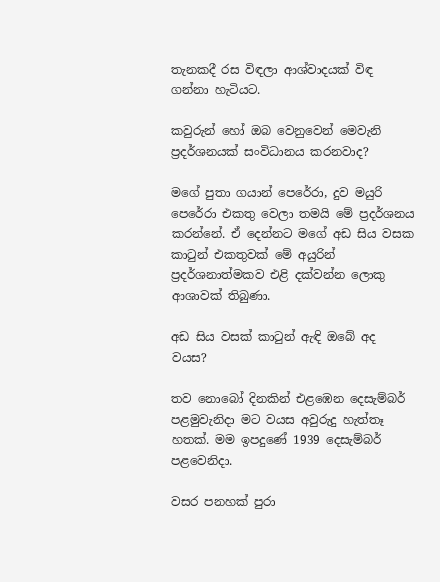තැනකදී රස විඳලා ආශ්වාදයක් විඳ ගන්නා හැටියට.

කවුරුන් හෝ ඔබ වෙනුවෙන් මෙවැනි ප්‍රදර්ශනයක් සංවිධානය කරනවාද?

මගේ පුතා ගයාන් පෙරේරා, දුව මයුරි පෙරේරා එකතු වෙලා තමයි මේ ප්‍රදර්ශනය කරන්නේ. ඒ දෙන්නට මගේ අඩ සිය වසක කාටුන් එකතුවක් මේ අයුරින් ප්‍රදර්ශනාත්මකව එළි දක්වන්න ලොකු ආශාවක් තිබුණා.

අඩ සිය වසක් කාටුන් ඇඳි ඔබේ අද වයස?

තව නොබෝ දිනකින් එළඹෙන දෙසැම්බර් පළමුවැනිදා මට වයස අවුරුදු හැත්තෑ හතක්. මම ඉපදුණේ 1939 දෙසැම්බර් පළවෙනිදා.

වසර පනහක් පුරා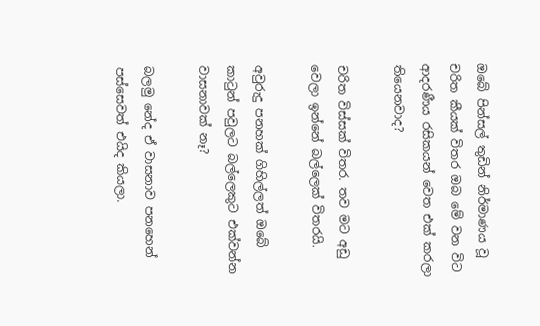ඔබේ පින්සල් තුඩින් නිර්මාණය වූ චරිත කීයක් විතර ඔබ මේ වන විට ආදරණීය රසිකයන් වෙත එක් කරලා තියෙනවාද?

චරිත විස්සක් විතර. තව මට අඩු වෙලා ඉන්නේ බල්ලෙක් විතරයි.

අවුරුදු පනහක් ගිහිල්ලත් ඔබේ කාටුන් පවුලට බල්ලෙකුට එක්වන්න වාසනාවක් නෑ?

බලමු නේද ඒ වාසනාව පනහෙන් පස්සෙවත් එයිද කියලා.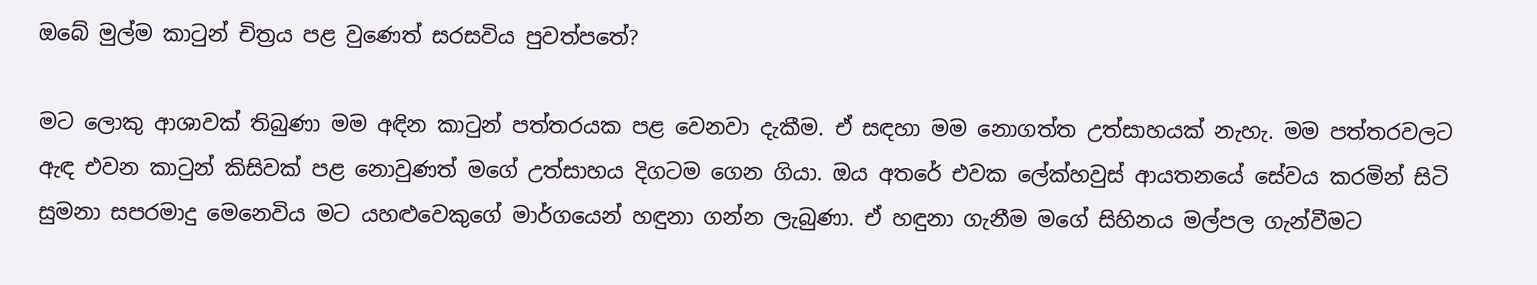ඔබේ මුල්ම කාටුන් චිත්‍රය පළ වුණෙත් සරසවිය පුවත්පතේ?

මට ලොකු ආශාවක් තිබුණා මම අඳින කාටුන් පත්තරයක පළ වෙනවා දැකීම. ඒ සඳහා මම නොගත්ත උත්සාහයක් නැහැ. මම පත්තරවලට ඇඳ එවන කාටුන් කිසිවක් පළ නොවුණත් මගේ උත්සාහය දිගටම ගෙන ගියා. ඔය අතරේ එවක ලේක්හවුස් ආයතනයේ සේවය කරමින් සිටි සුමනා සපරමාදු මෙනෙවිය මට යහළුවෙකුගේ මාර්ගයෙන් හඳුනා ගන්න ලැබුණා. ඒ හඳුනා ගැනීම මගේ සිහිනය මල්පල ගැන්වීමට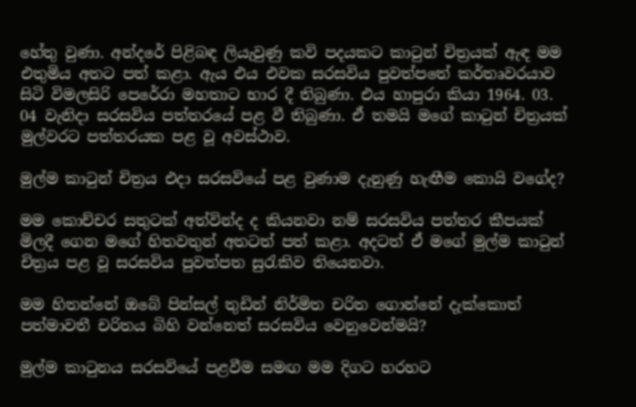හේතු වුණා. අන්දරේ පිළිබඳ ලියැවුණු කවි පදයකට කාටුන් චිත්‍රයක් ඇඳ මම එතුමිය අතට පත් කළා. ඇය එය එවක සරසවිය පුවත්පතේ කර්තෘවරයාව සිටි විමලසිරි පෙරේරා මහතාට භාර දී තිබුණා. එය හාපුරා කියා 1964. 03. 04 වැනිදා සරසවිය පත්තරයේ පළ වී තිබුණා. ඒ තමයි මගේ කාටුන් චිත්‍රයක් මුල්වරට පත්තරයක පළ වූ අවස්ථාව.

මුල්ම කාටුන් චිත්‍රය එදා සරසවියේ පළ වුණාම දැනුණු හැඟීම කොයි වගේද?

මම කොච්චර සතුටක් අත්වින්ද ද කියනවා නම් සරසවිය පත්තර කීපයක් මිලදී ගෙන මගේ හිතවතුන් අතටත් පත් කළා. අදටත් ඒ මගේ මුල්ම කාටුන් චිත්‍රය පළ වූ සරසවිය පුවත්පත සුරැකිව තියෙනවා.

මම හිතන්නේ ඔබේ පින්සල් තුඩින් නිර්මිත චරිත ගොන්නේ දැක්කොත් පත්මාවතී චරිතය බිහි වන්නෙත් සරසවිය වෙනුවෙන්මයි?

මුල්ම කාටුනය සරසවියේ පළවීම සමඟ මම දිගට හරහට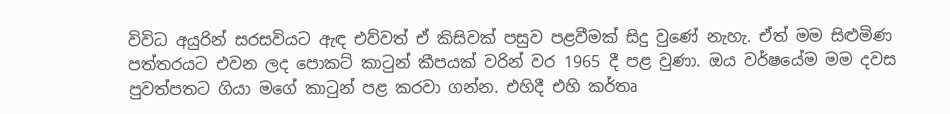විවිධ අයුරින් සරසවියට ඇඳ එව්වත් ඒ කිසිවක් පසුව පළවීමක් සිදු වුණේ නැහැ. ඒත් මම සිළුමිණ පත්තරයට එවන ලද පොකට් කාටුන් කීපයක් වරින් වර 1965 දී පළ වුණා. ඔය වර්ෂයේම මම දවස පුවත්පතට ගියා මගේ කාටුන් පළ කරවා ගන්න. එහිදී එහි කර්තෘ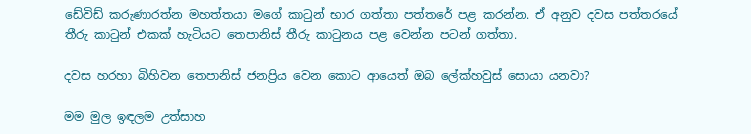ඩේවිඩ් කරුණාරත්න මහත්තයා මගේ කාටුන් භාර ගත්තා පත්තරේ පළ කරන්න. ඒ අනුව දවස පත්තරයේ තීරු කාටුන් එකක් හැටියට තෙපානිස් තීරු කාටුනය පළ වෙන්න පටන් ගත්තා.

දවස හරහා බිහිවන තෙපානිස් ජනප්‍රිය වෙන කොට ආයෙත් ඔබ ලේක්හවුස් සොයා යනවා?

මම මුල ඉඳලම උත්සාහ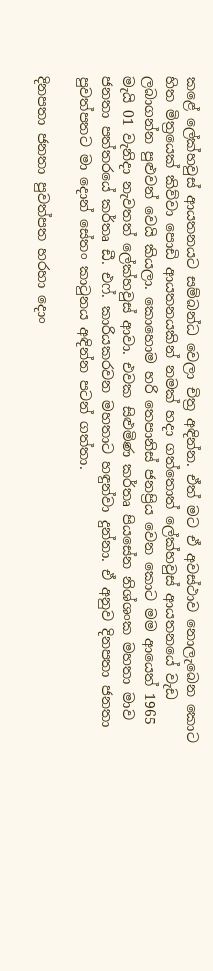කළේ ලේක්හවුස් ආයතනයට සම්බන්ධ වෙලා චිත්‍ර අඳින්න. ඒත් මට ඒ අවස්ථාව නොලැබෙන කොට හිත මිත්‍රයෙක් කිව්වා පොඩි ආයතනයකින් නමක් හදා ගත්තොත් ලේක්හවුස් ආයතනයේ වැඩ ලබාගන්න පුළුවන් වෙයි කියලා. කොහොම හරි තෙපානිස් ජනප්‍රිය වෙන කොට මම ආයෙත් 1965 මැයි 01 වැනිදා නැවතත් ලේක්හවුස් ආවා. එවක සිළුමිණ කර්තෘ පියසේන නිශ්ශංක මහතා මාව ජනතා පත්තරයේ කර්තෘ ඩී. එෆ්. කාරියකරවන මහතාට හඳුන්වා දුන්නා. ඒ අනුව දිනපතා ජනතා පුවත්පතට මා දොන් සේතං කාටුනය අඳින්න පටන් ගත්තා.

දිනපතා ජනතා පුවත්පත හරහා දොං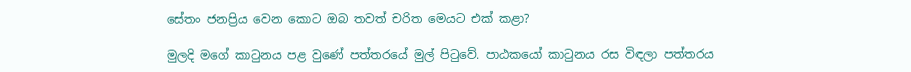සේතං ජනප්‍රිය වෙන කොට ඔබ තවත් චරිත මෙයට එක් කළා?

මුලදි මගේ කාටුනය පළ වුණේ පත්තරයේ මුල් පිටුවේ. පාඨකයෝ කාටුනය රස විඳලා පත්තරය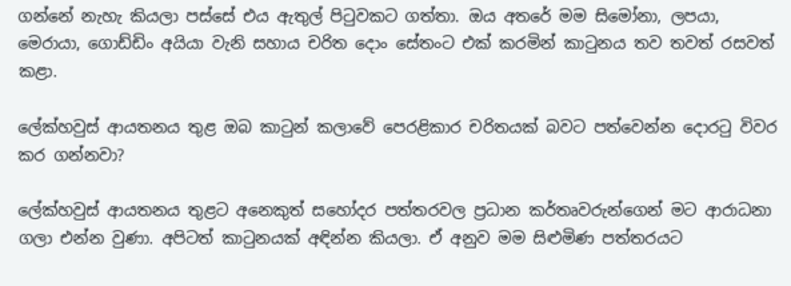ගන්නේ නැහැ කියලා පස්සේ එය ඇතුල් පිටුවකට ගත්තා. ඔය අතරේ මම සිමෝනා, ලපයා, මෙරායා, ගොඩ්ඩිං අයියා වැනි සහාය චරිත දොං සේතංට එක් කරමින් කාටුනය තව තවත් රසවත් කළා.

ලේක්හවුස් ආයතනය තුළ ඔබ කාටුන් කලාවේ පෙරළිකාර චරිතයක් බවට පත්වෙන්න දොරටු විවර කර ගන්නවා?

ලේක්හවුස් ආයතනය තුළට අනෙකුත් සහෝදර පත්තරවල ප්‍රධාන කර්තෘවරුන්ගෙන් මට ආරාධනා ගලා එන්න වුණා. අපිටත් කාටුනයක් අඳින්න කියලා. ඒ අනුව මම සිළුමිණ පත්තරයට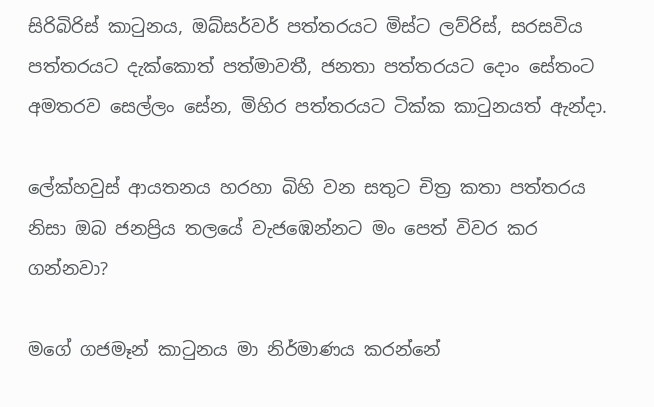සිරිබිරිස් කාටුනය, ඔබ්සර්වර් පත්තරයට මිස්ට ලව්රිස්, සරසවිය පත්තරයට දැක්කොත් පත්මාවතී, ජනතා පත්තරයට දොං සේතංට අමතරව සෙල්ලං සේන, මිහිර පත්තරයට ටික්ක කාටුනයත් ඇන්දා.

ලේක්හවුස් ආයතනය හරහා බිහි වන සතුට චිත්‍ර කතා පත්තරය නිසා ඔබ ජනප්‍රිය තලයේ වැජඹෙන්නට මං පෙත් විවර කර ගන්නවා?

මගේ ගජමෑන් කාටුනය මා නිර්මාණය කරන්නේ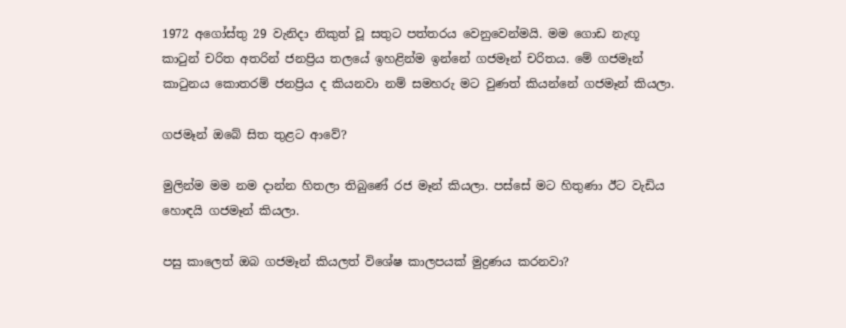1972 අගෝස්තු 29 වැනිදා නිකුත් වූ සතුට පත්තරය වෙනුවෙන්මයි. මම ගොඩ නැඟූ කාටුන් චරිත අතරින් ජනප්‍රිය තලයේ ඉහළින්ම ඉන්නේ ගජමෑන් චරිතය. මේ ගජමෑන් කාටුනය කොතරම් ජනප්‍රිය ද කියනවා නම් සමහරු මට වුණත් කියන්නේ ගජමෑන් කියලා.

ගජමෑන් ඔබේ සිත තුළට ආවේ?

මුලින්ම මම නම දාන්න හිතලා තිබුණේ රජ මෑන් කියලා. පස්සේ මට හිතුණා ඊට වැඩිය හොඳයි ගජමෑන් කියලා.

පසු කාලෙත් ඔබ ගජමෑන් කියලත් විශේෂ කාලපයක් මුද්‍රණය කරනවා?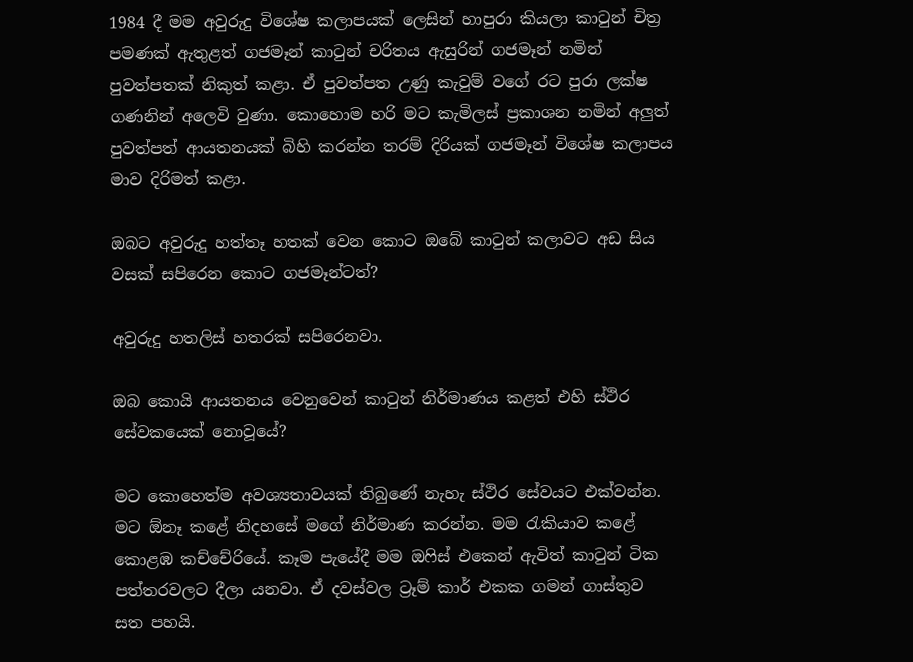1984 දී මම අවුරුදු විශේෂ කලාපයක් ලෙසින් හාපුරා කියලා කාටුන් චිත්‍ර පමණක් ඇතුළත් ගජමෑන් කාටුන් චරිතය ඇසුරින් ගජමෑන් නමින් පුවත්පතක් නිකුත් කළා. ඒ පුවත්පත උණු කැවුම් වගේ රට පුරා ලක්ෂ ගණනින් අලෙවි වුණා. කොහොම හරි මට කැමිලස් ප්‍රකාශන නමින් අලුත් පුවත්පත් ආයතනයක් බිහි කරන්න තරම් දිරියක් ගජමෑන් විශේෂ කලාපය මාව දිරිමත් කළා.

ඔබට අවුරුදු හත්තෑ හතක් වෙන කොට ඔබේ කාටුන් කලාවට අඩ සිය වසක් සපිරෙන කොට ගජමෑන්ටත්?

අවුරුදු හතලිස් හතරක් සපිරෙනවා.

ඔබ කොයි ආයතනය වෙනුවෙන් කාටුන් නිර්මාණය කළත් එහි ස්ථිර සේවකයෙක් නොවූයේ?

මට කොහෙත්ම අවශ්‍යතාවයක් තිබුණේ නැහැ ස්ථිර සේවයට එක්වන්න. මට ඕනෑ කළේ නිදහසේ මගේ නිර්මාණ කරන්න. මම රැකියාව කළේ කොළඹ කච්චේරියේ. කෑම පැයේදී මම ඔෆිස් එකෙන් ඇවිත් කාටුන් ටික පත්තරවලට දීලා යනවා. ඒ දවස්වල ට්‍රෑම් කාර් එකක ගමන් ගාස්තුව සත පහයි.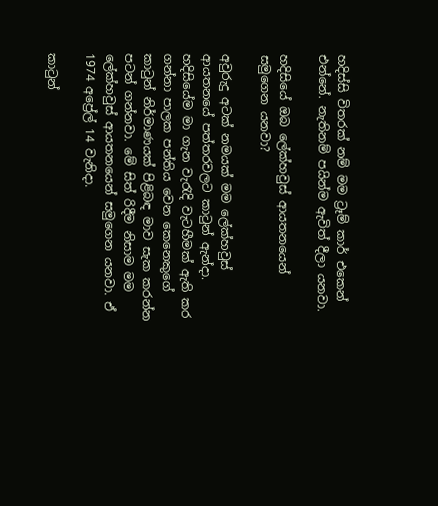හදිස්සි විතරක් නම් මම ට්‍රෑම් කාර් එකෙන් එන්නේ. නැතිනම් පයින්ම ඇවිත් දීලා යනවා.

හදිසියේ ඔබ ලේක්හවුස් ආයතනයෙන් සමුගෙන යනවා?

අවුරුදු අටක් නමයක් මම ලේක්හවුස් ආයතනයේ පත්තරවලට කාටුන් ඇන්දා. හදිසියේම මා ගැන වැරැදි වැටහීමක් ඇති කර ගන්නා පාලක පන්තිය වෙන කෙනෙකුගේ කාටුන් නිර්මාණයක් පිළිබඳ මාව සැක කරන්න පටන් ගන්නවා. මේ සිත් රිදීම නිසාම මම ලේක්හවුස් ආයතනයෙන් සමුගෙන යනවා. ඒ 1974 අප්‍රේල් 14 වැනිදා.

කාටුන්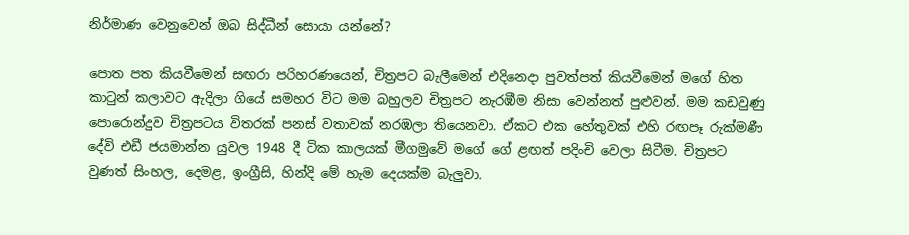නිර්මාණ වෙනුවෙන් ඔබ සිද්ධීන් සොයා යන්නේ?

පොත පත කියවීමෙන් සඟරා පරිහරණයෙන්, චිත්‍රපට බැලීමෙන් එදිනෙදා පුවත්පත් කියවීමෙන් මගේ හිත කාටුන් කලාවට ඇදිලා ගියේ සමහර විට මම බහුලව චිත්‍රපට නැරඹීම නිසා වෙන්නත් පුළුවන්. මම කඩවුණු පොරොන්දුව චිත්‍රපටය විතරක් පනස් වතාවක් නරඹලා තියෙනවා. ඒකට එක හේතුවක් එහි රඟපෑ රුක්මණී දේවි එඩී ජයමාන්න යුවල 1948 දී ටික කාලයක් මීගමුවේ මගේ ගේ ළඟත් පදිංචි වෙලා සිටීම. චිත්‍රපට වුණත් සිංහල, දෙමළ, ඉංග්‍රීසි, හින්දි මේ හැම දෙයක්ම බැලුවා.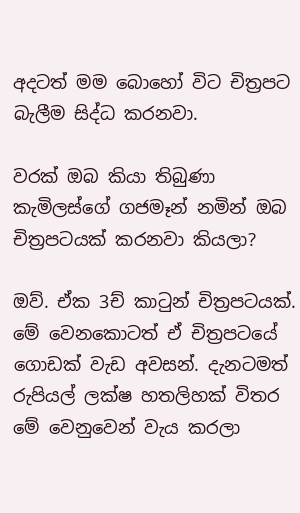අදටත් මම බොහෝ විට චිත්‍රපට බැලීම සිද්ධ කරනවා.

වරක් ඔබ කියා තිබුණා කැමිලස්ගේ ගජමෑන් නමින් ඔබ චිත්‍රපටයක් කරනවා කියලා?

ඔව්. ඒක 3ච් කාටුන් චිත්‍රපටයක්. මේ වෙනකොටත් ඒ චිත්‍රපටයේ ගොඩක් වැඩ අවසන්. දැනටමත් රුපියල් ලක්ෂ හතලිහක් විතර මේ වෙනුවෙන් වැය කරලා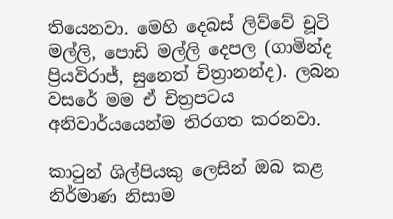තියෙනවා. මෙහි දෙබස් ලිව්වේ චූටි මල්ලි, පොඩි මල්ලි දෙපල (ගාමින්ද ප්‍රියවිරාජ්, සුනෙත් චිත්‍රානන්ද). ලබන වසරේ මම ඒ චිත්‍රපටය අනිවාර්යයෙන්ම තිරගත කරනවා.

කාටුන් ශිල්පියකු ලෙසින් ඔබ කළ නිර්මාණ නිසාම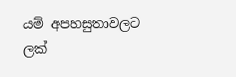යම් අපහසුතාවලට ලක්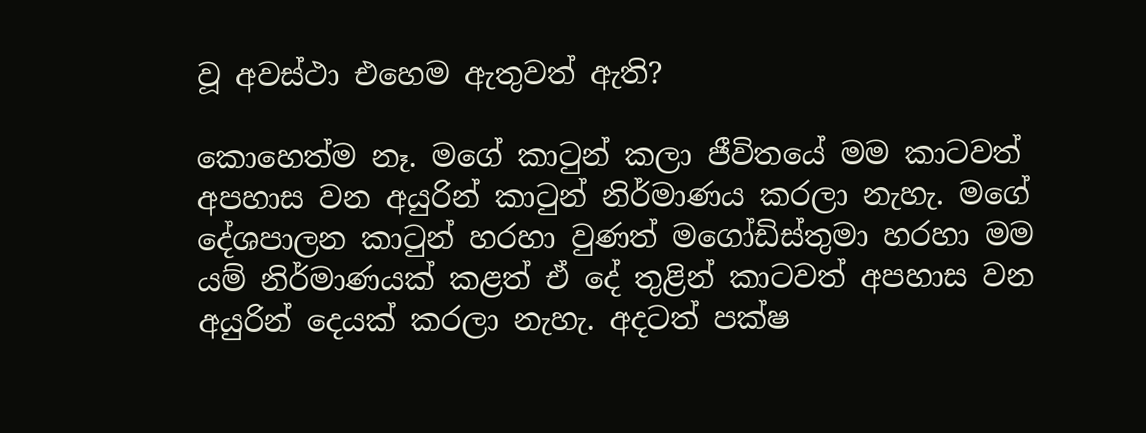වූ අවස්ථා එහෙම ඇතුවත් ඇති?

කොහෙත්ම නෑ. මගේ කාටුන් කලා ජීවිතයේ මම කාටවත් අපහාස වන අයුරින් කාටුන් නිර්මාණය කරලා නැහැ. මගේ දේශපාලන කාටුන් හරහා වුණත් මගෝඩිස්තුමා හරහා මම යම් නිර්මාණයක් කළත් ඒ දේ තුළින් කාටවත් අපහාස වන අයුරින් දෙයක් කරලා නැහැ. අදටත් පක්ෂ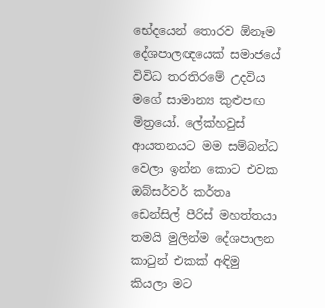භේදයෙන් තොරව ඕනෑම දේශපාලඥයෙක් සමාජයේ විවිධ තරතිරමේ උදවිය මගේ සාමාන්‍ය කුළුපඟ මිත්‍රයෝ. ලේක්හවුස් ආයතනයට මම සම්බන්ධ වෙලා ඉන්න කොට එවක ඔබ්සර්වර් කර්තෘ ඩෙන්සිල් පීරිස් මහත්තයා තමයි මුලින්ම දේශපාලන කාටුන් එකක් අඳිමු කියලා මට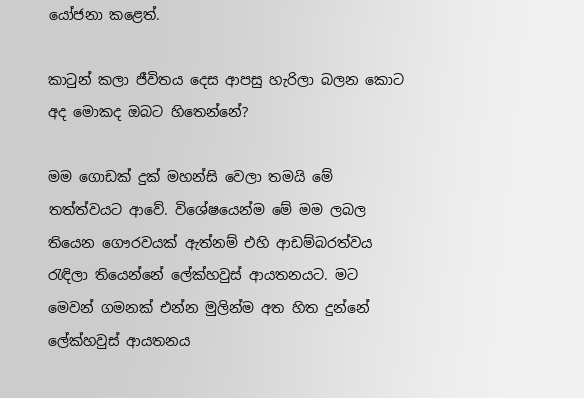යෝජනා කළෙත්.

කාටුන් කලා ජීවිතය දෙස ආපසු හැරිලා බලන කොට අද මොකද ඔබට හිතෙන්නේ?

මම ගොඩක් දුක් මහන්සි වෙලා තමයි මේ තත්ත්වයට ආවේ. විශේෂයෙන්ම මේ මම ලබල තියෙන ගෞරවයක් ඇත්නම් එහි ආඩම්බරත්වය රැඳිලා තියෙන්නේ ලේක්හවුස් ආයතනයට. මට මෙවන් ගමනක් එන්න මුලින්ම අත හිත දුන්නේ ලේක්හවුස් ආයතනය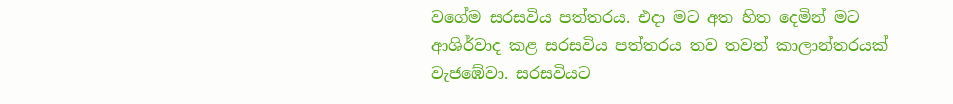වගේම සරසවිය පත්තරය. එදා මට අත හිත දෙමින් මට ආශිර්වාද කළ සරසවිය පත්තරය තව තවත් කාලාන්තරයක් වැජඹේවා. සරසවියට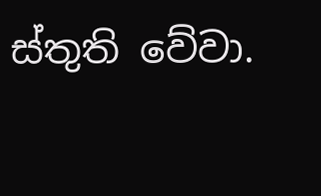ස්තුති වේවා.